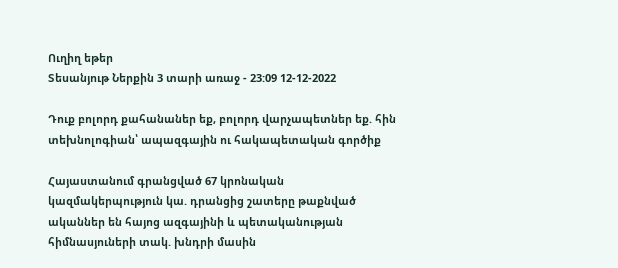Ուղիղ եթեր
Տեսանյութ Ներքին 3 տարի առաջ - 23:09 12-12-2022

Դուք բոլորդ քահանաներ եք, բոլորդ վարչապետներ եք. հին տեխնոլոգիան՝ ապազգային ու հակապետական գործիք

Հայաստանում գրանցված 67 կրոնական կազմակերպություն կա. դրանցից շատերը թաքնված ականներ են հայոց ազգայինի և պետականության հիմնասյուների տակ. խնդրի մասին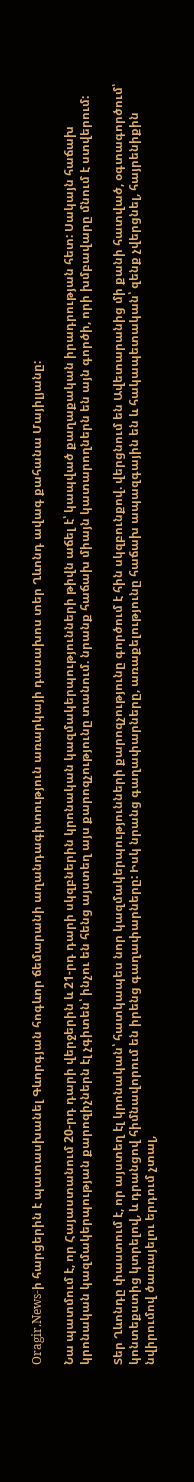Oragir.News-ի հարցերին է պատասխանել Գևորգյան հոգևոր ճեմարանի աղանդագիտություն առարկայի դասախոս տեր Ղևոնդ ավագ քահանա Մայիլյանը:

Նա պատմում է, որ Հայաստանում 20-րդ դարի վերջերին և 21-րդ դարի սկզբներին կրոնական կազմակերպությունների թիվն աճել է՝ կապված քաղաքական իրադրության հետ: Սակայն հաճախ կրոնական կազմակերպության քարոզիչներն էլ չգիտեն՝ ինչու են հենց այստեղ այս քարոզչությունը տանում. նրանք հաճախ միայն կատարողներն են այն գործի, որի խմբավարը մնում է ստվերում:

Տեր Ղևոնդը փաստում է, որ այստեղ էլ կրոնական՝ հատկապես նոր կազմակերպությունների քարոզչությունը գործում է հին սկզբունքով. վերցնում են Ավետարանից մի քանի հատված, օգտագործում՝ կոնտեքստից կտրելով, և դրանցով հիմնավորում են իրենց գաղափարները: Իսկ նրանց գաղափարները, առաքելությունը հաճախ ապազգային են և հակապետական՝ զենք չվերցնել, հայրենիքին նվիրումով ծառայելու երդում չտալ,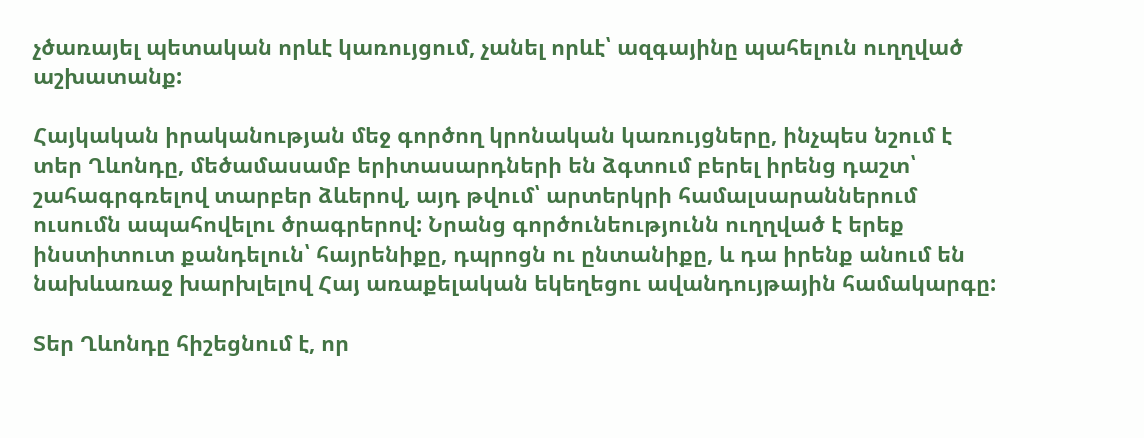չծառայել պետական որևէ կառույցում, չանել որևէ՝ ազգայինը պահելուն ուղղված աշխատանք:

Հայկական իրականության մեջ գործող կրոնական կառույցները, ինչպես նշում է տեր Ղևոնդը, մեծամասամբ երիտասարդների են ձգտում բերել իրենց դաշտ՝ շահագրգռելով տարբեր ձևերով, այդ թվում՝ արտերկրի համալսարաններում ուսումն ապահովելու ծրագրերով: Նրանց գործունեությունն ուղղված է երեք ինստիտուտ քանդելուն՝ հայրենիքը, դպրոցն ու ընտանիքը, և դա իրենք անում են նախևառաջ խարխլելով Հայ առաքելական եկեղեցու ավանդույթային համակարգը:

Տեր Ղևոնդը հիշեցնում է, որ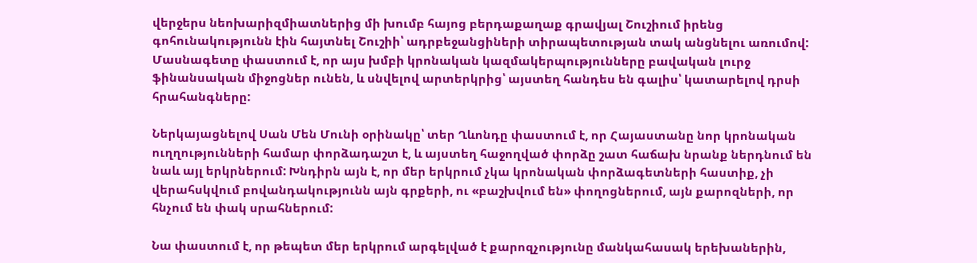վերջերս նեոխարիզմիատներից մի խումբ հայոց բերդաքաղաք գրավյալ Շուշիում իրենց գոհունակությունն էին հայտնել Շուշիի՝ ադրբեջանցիների տիրապետության տակ անցնելու առումով: Մասնագետը փաստում է, որ այս խմբի կրոնական կազմակերպությունները բավական լուրջ ֆինանսական միջոցներ ունեն, և սնվելով արտերկրից՝ այստեղ հանդես են գալիս՝ կատարելով դրսի հրահանգները:

Ներկայացնելով Սան Մեն Մունի օրինակը՝ տեր Ղևոնդը փաստում է, որ Հայաստանը նոր կրոնական ուղղությունների համար փորձադաշտ է, և այստեղ հաջողված փորձը շատ հաճախ նրանք ներդնում են նաև այլ երկրներում: Խնդիրն այն է, որ մեր երկրում չկա կրոնական փորձագետների հաստիք, չի վերահսկվում բովանդակությունն այն գրքերի, ու «բաշխվում են» փողոցներում, այն քարոզների, որ հնչում են փակ սրահներում:

Նա փաստում է, որ թեպետ մեր երկրում արգելված է քարոզչությունը մանկահասակ երեխաներին,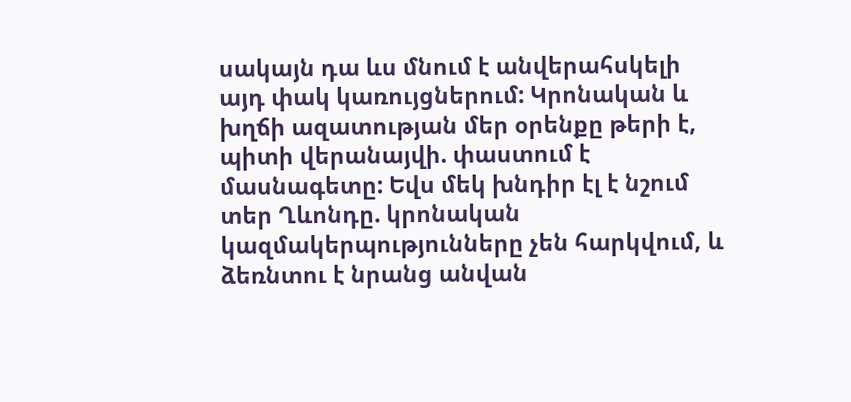սակայն դա ևս մնում է անվերահսկելի այդ փակ կառույցներում: Կրոնական և խղճի ազատության մեր օրենքը թերի է, պիտի վերանայվի. փաստում է մասնագետը: Եվս մեկ խնդիր էլ է նշում տեր Ղևոնդը. կրոնական կազմակերպությունները չեն հարկվում, և ձեռնտու է նրանց անվան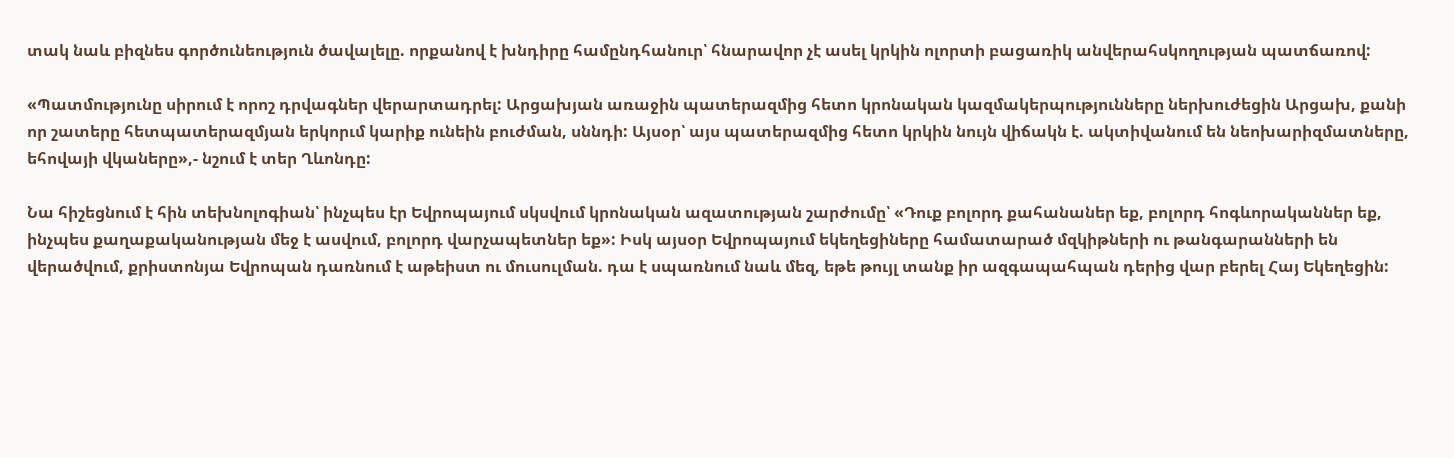տակ նաև բիզնես գործունեություն ծավալելը. որքանով է խնդիրը համընդհանուր՝ հնարավոր չէ ասել կրկին ոլորտի բացառիկ անվերահսկողության պատճառով:

«Պատմությունը սիրում է որոշ դրվագներ վերարտադրել: Արցախյան առաջին պատերազմից հետո կրոնական կազմակերպությունները ներխուժեցին Արցախ, քանի որ շատերը հետպատերազմյան երկորւմ կարիք ունեին բուժման, սննդի: Այսօր՝ այս պատերազմից հետո կրկին նույն վիճակն է. ակտիվանում են նեոխարիզմատները, եհովայի վկաները»,- նշում է տեր Ղևոնդը:

Նա հիշեցնում է հին տեխնոլոգիան՝ ինչպես էր Եվրոպայում սկսվում կրոնական ազատության շարժումը՝ «Դուք բոլորդ քահանաներ եք, բոլորդ հոգևորականներ եք, ինչպես քաղաքականության մեջ է ասվում, բոլորդ վարչապետներ եք»: Իսկ այսօր Եվրոպայում եկեղեցիները համատարած մզկիթների ու թանգարանների են վերածվում, քրիստոնյա Եվրոպան դառնում է աթեիստ ու մուսուլման. դա է սպառնում նաև մեզ, եթե թույլ տանք իր ազգապահպան դերից վար բերել Հայ Եկեղեցին: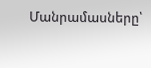Մանրամասները՝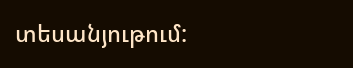տեսանյութում: